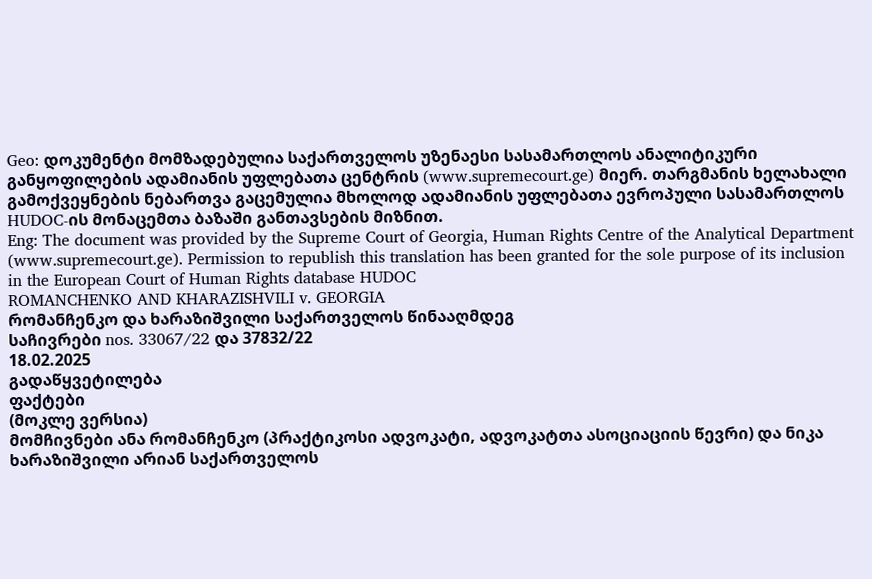Geo: დოკუმენტი მომზადებულია საქართველოს უზენაესი სასამართლოს ანალიტიკური განყოფილების ადამიანის უფლებათა ცენტრის (www.supremecourt.ge) მიერ. თარგმანის ხელახალი გამოქვეყნების ნებართვა გაცემულია მხოლოდ ადამიანის უფლებათა ევროპული სასამართლოს HUDOC-ის მონაცემთა ბაზაში განთავსების მიზნით.
Eng: The document was provided by the Supreme Court of Georgia, Human Rights Centre of the Analytical Department (www.supremecourt.ge). Permission to republish this translation has been granted for the sole purpose of its inclusion in the European Court of Human Rights database HUDOC
ROMANCHENKO AND KHARAZISHVILI v. GEORGIA
რომანჩენკო და ხარაზიშვილი საქართველოს წინააღმდეგ
საჩივრები nos. 33067/22 და 37832/22
18.02.2025
გადაწყვეტილება
ფაქტები
(მოკლე ვერსია)
მომჩივნები ანა რომანჩენკო (პრაქტიკოსი ადვოკატი, ადვოკატთა ასოციაციის წევრი) და ნიკა ხარაზიშვილი არიან საქართველოს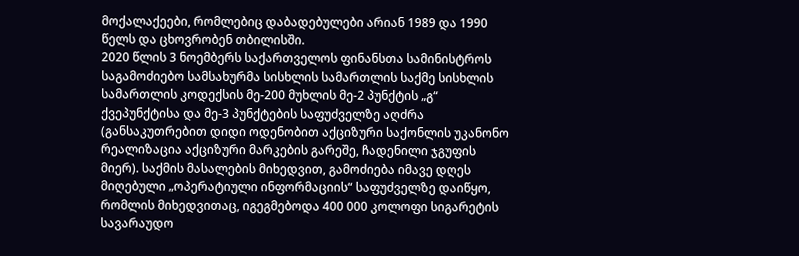მოქალაქეები, რომლებიც დაბადებულები არიან 1989 და 1990 წელს და ცხოვრობენ თბილისში.
2020 წლის 3 ნოემბერს საქართველოს ფინანსთა სამინისტროს საგამოძიებო სამსახურმა სისხლის სამართლის საქმე სისხლის სამართლის კოდექსის მე-200 მუხლის მე-2 პუნქტის „გ“ ქვეპუნქტისა და მე-3 პუნქტების საფუძველზე აღძრა (განსაკუთრებით დიდი ოდენობით აქციზური საქონლის უკანონო რეალიზაცია აქციზური მარკების გარეშე, ჩადენილი ჯგუფის მიერ). საქმის მასალების მიხედვით, გამოძიება იმავე დღეს მიღებული „ოპერატიული ინფორმაციის“ საფუძველზე დაიწყო, რომლის მიხედვითაც, იგეგმებოდა 400 000 კოლოფი სიგარეტის სავარაუდო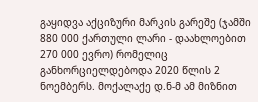გაყიდვა აქციზური მარკის გარეშე (ჯამში 880 000 ქართული ლარი - დაახლოებით 270 000 ევრო) რომელიც განხორციელდებოდა 2020 წლის 2 ნოემბერს. მოქალაქე დ.ნ-მ ამ მიზნით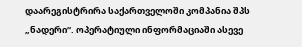დაარეგისტრირა საქართველოში კომპანია შპს „ნადერი“. ოპერატიული ინფორმაციაში ასევე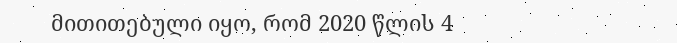მითითებული იყო, რომ 2020 წლის 4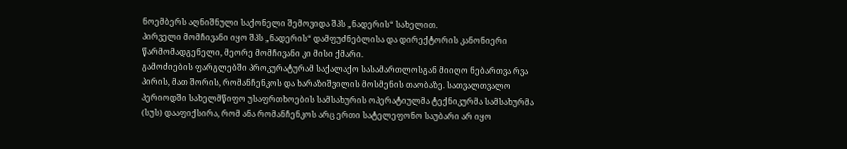ნოემბერს აღნიშნული საქონელი შემოვიდა შპს „ნადერის“ სახელით.
პირველი მომჩივანი იყო შპს „ნადერის“ დამფუძნებლისა და დირექტორის კანონიერი წარმომადგენელი, მეორე მომჩივანი კი მისი ქმარი.
გამოძიების ფარგლებში პროკურატურამ საქალაქო სასამართლოსგან მიიღო ნებართვა რვა პირის, მათ შორის, რომანჩენკოს და ხარაზიშვილის მოსმენის თაობაზე. სათვალთვალო პერიოდში სახელმწიფო უსაფრთხოების სამსახურის ოპერატიულმა ტექნიკურმა სამსახურმა (სუს) დააფიქსირა, რომ ანა რომანჩენკოს არც ერთი სატელეფონო საუბარი არ იყო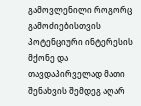გამოვლენილი როგორც გამოძიებისთვის პოტენციური ინტერესის მქონე და თავდაპირველად მათი შენახვის შემდეგ აღარ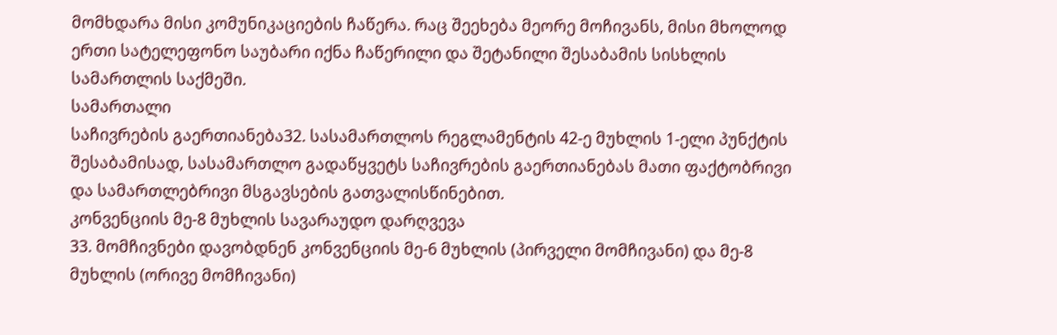მომხდარა მისი კომუნიკაციების ჩაწერა. რაც შეეხება მეორე მოჩივანს, მისი მხოლოდ ერთი სატელეფონო საუბარი იქნა ჩაწერილი და შეტანილი შესაბამის სისხლის სამართლის საქმეში.
სამართალი
საჩივრების გაერთიანება32. სასამართლოს რეგლამენტის 42-ე მუხლის 1-ელი პუნქტის შესაბამისად, სასამართლო გადაწყვეტს საჩივრების გაერთიანებას მათი ფაქტობრივი და სამართლებრივი მსგავსების გათვალისწინებით.
კონვენციის მე-8 მუხლის სავარაუდო დარღვევა
33. მომჩივნები დავობდნენ კონვენციის მე-6 მუხლის (პირველი მომჩივანი) და მე-8 მუხლის (ორივე მომჩივანი)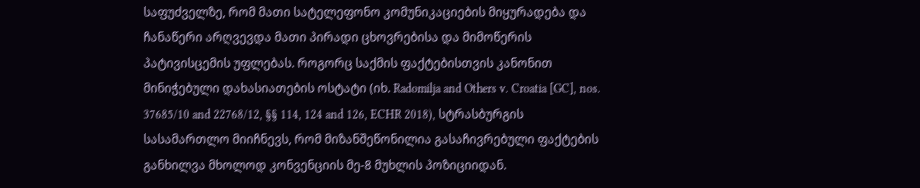საფუძველზე, რომ მათი სატელეფონო კომუნიკაციების მიყურადება და ჩანაწერი არღვევდა მათი პირადი ცხოვრებისა და მიმოწერის პატივისცემის უფლებას. როგორც საქმის ფაქტებისთვის კანონით მინიჭებული დახასიათების ოსტატი (იხ. Radomilja and Others v. Croatia [GC], nos. 37685/10 and 22768/12, §§ 114, 124 and 126, ECHR 2018), სტრასბურგის სასამართლო მიიჩნევს, რომ მიზანშეწონილია გასაჩივრებული ფაქტების განხილვა მხოლოდ კონვენციის მე-8 მუხლის პოზიციიდან.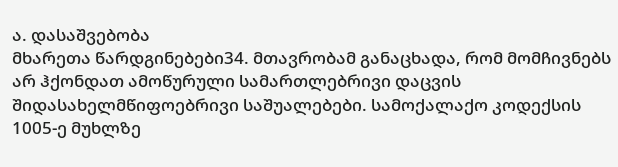ა. დასაშვებობა
მხარეთა წარდგინებები34. მთავრობამ განაცხადა, რომ მომჩივნებს არ ჰქონდათ ამოწურული სამართლებრივი დაცვის შიდასახელმწიფოებრივი საშუალებები. სამოქალაქო კოდექსის 1005-ე მუხლზე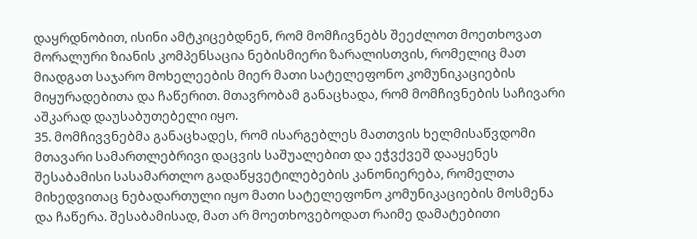დაყრდნობით, ისინი ამტკიცებდნენ, რომ მომჩივნებს შეეძლოთ მოეთხოვათ მორალური ზიანის კომპენსაცია ნებისმიერი ზარალისთვის, რომელიც მათ მიადგათ საჯარო მოხელეების მიერ მათი სატელეფონო კომუნიკაციების მიყურადებითა და ჩაწერით. მთავრობამ განაცხადა, რომ მომჩივნების საჩივარი აშკარად დაუსაბუთებელი იყო.
35. მომჩივვნებმა განაცხადეს, რომ ისარგებლეს მათთვის ხელმისაწვდომი მთავარი სამართლებრივი დაცვის საშუალებით და ეჭვქვეშ დააყენეს შესაბამისი სასამართლო გადაწყვეტილებების კანონიერება, რომელთა მიხედვითაც ნებადართული იყო მათი სატელეფონო კომუნიკაციების მოსმენა და ჩაწერა. შესაბამისად, მათ არ მოეთხოვებოდათ რაიმე დამატებითი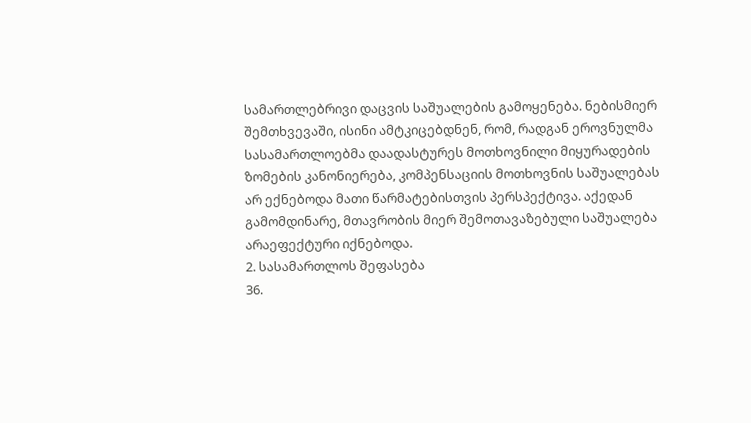სამართლებრივი დაცვის საშუალების გამოყენება. ნებისმიერ შემთხვევაში, ისინი ამტკიცებდნენ, რომ, რადგან ეროვნულმა სასამართლოებმა დაადასტურეს მოთხოვნილი მიყურადების ზომების კანონიერება, კომპენსაციის მოთხოვნის საშუალებას არ ექნებოდა მათი წარმატებისთვის პერსპექტივა. აქედან გამომდინარე, მთავრობის მიერ შემოთავაზებული საშუალება არაეფექტური იქნებოდა.
2. სასამართლოს შეფასება
36.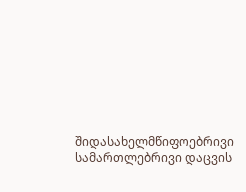შიდასახელმწიფოებრივი სამართლებრივი დაცვის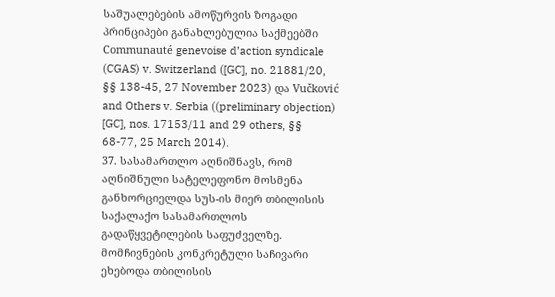საშუალებების ამოწურვის ზოგადი პრინციპები განახლებულია საქმეებში Communauté genevoise d’action syndicale (CGAS) v. Switzerland ([GC], no. 21881/20, §§ 138-45, 27 November 2023) და Vučković and Others v. Serbia ((preliminary objection) [GC], nos. 17153/11 and 29 others, §§ 68-77, 25 March 2014).
37. სასამართლო აღნიშნავს, რომ აღნიშნული სატელეფონო მოსმენა განხორციელდა სუს-ის მიერ თბილისის საქალაქო სასამართლოს გადაწყვეტილების საფუძველზე. მომჩივნების კონკრეტული საჩივარი ეხებოდა თბილისის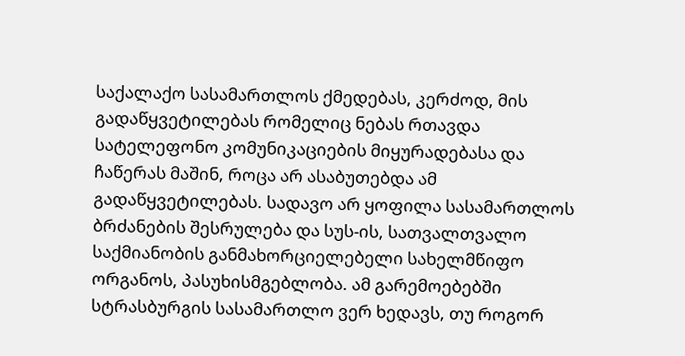საქალაქო სასამართლოს ქმედებას, კერძოდ, მის გადაწყვეტილებას რომელიც ნებას რთავდა სატელეფონო კომუნიკაციების მიყურადებასა და ჩაწერას მაშინ, როცა არ ასაბუთებდა ამ გადაწყვეტილებას. სადავო არ ყოფილა სასამართლოს ბრძანების შესრულება და სუს-ის, სათვალთვალო საქმიანობის განმახორციელებელი სახელმწიფო ორგანოს, პასუხისმგებლობა. ამ გარემოებებში სტრასბურგის სასამართლო ვერ ხედავს, თუ როგორ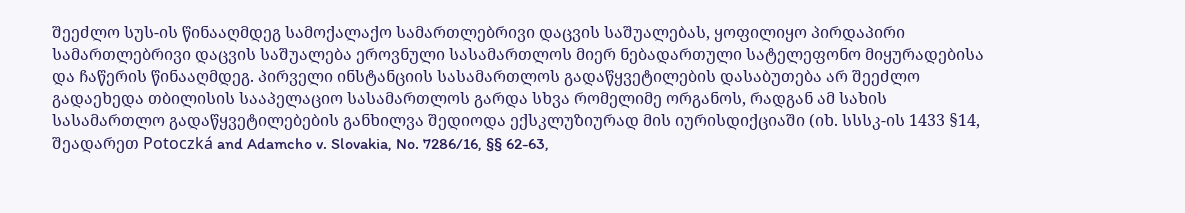შეეძლო სუს-ის წინააღმდეგ სამოქალაქო სამართლებრივი დაცვის საშუალებას, ყოფილიყო პირდაპირი სამართლებრივი დაცვის საშუალება ეროვნული სასამართლოს მიერ ნებადართული სატელეფონო მიყურადებისა და ჩაწერის წინააღმდეგ. პირველი ინსტანციის სასამართლოს გადაწყვეტილების დასაბუთება არ შეეძლო გადაეხედა თბილისის სააპელაციო სასამართლოს გარდა სხვა რომელიმე ორგანოს, რადგან ამ სახის სასამართლო გადაწყვეტილებების განხილვა შედიოდა ექსკლუზიურად მის იურისდიქციაში (იხ. სსსკ-ის 1433 §14, შეადარეთ Potoczká and Adamcho v. Slovakia, No. 7286/16, §§ 62-63,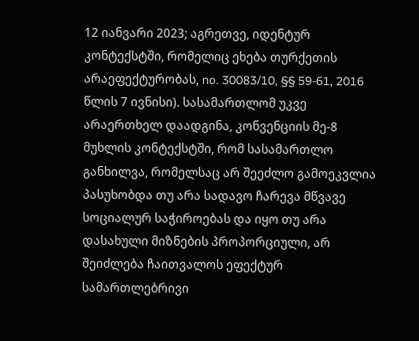12 იანვარი 2023; აგრეთვე, იდენტურ კონტექსტში, რომელიც ეხება თურქეთის არაეფექტურობას, no. 30083/10, §§ 59-61, 2016 წლის 7 ივნისი). სასამართლომ უკვე არაერთხელ დაადგინა, კონვენციის მე-8 მუხლის კონტექსტში, რომ სასამართლო განხილვა, რომელსაც არ შეეძლო გამოეკვლია პასუხობდა თუ არა სადავო ჩარევა მწვავე სოციალურ საჭიროებას და იყო თუ არა დასახული მიზნების პროპორციული, არ შეიძლება ჩაითვალოს ეფექტურ სამართლებრივი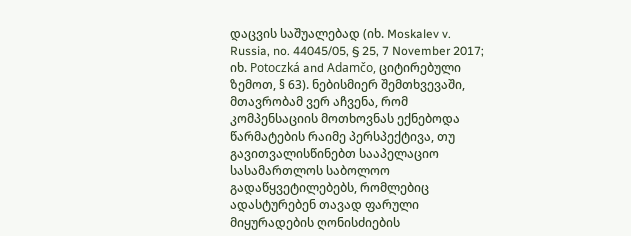დაცვის საშუალებად (იხ. Moskalev v. Russia, no. 44045/05, § 25, 7 November 2017; იხ. Potoczká and Adamčo, ციტირებული ზემოთ, § 63). ნებისმიერ შემთხვევაში, მთავრობამ ვერ აჩვენა, რომ კომპენსაციის მოთხოვნას ექნებოდა წარმატების რაიმე პერსპექტივა, თუ გავითვალისწინებთ სააპელაციო სასამართლოს საბოლოო გადაწყვეტილებებს, რომლებიც ადასტურებენ თავად ფარული მიყურადების ღონისძიების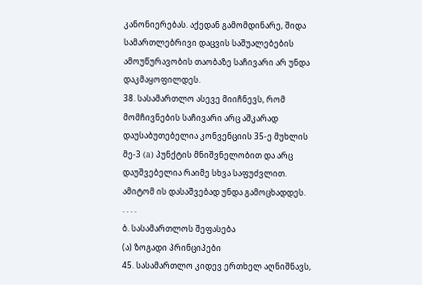კანონიერებას. აქედან გამომდინარე, შიდა სამართლებრივი დაცვის საშუალებების ამოუწურავობის თაობაზე საჩივარი არ უნდა დაკმაყოფილდეს.
38. სასამართლო ასევე მიიჩნევს, რომ მომჩივნების საჩივარი არც აშკარად დაუსაბუთებელია კონვენციის 35-ე მუხლის მე-3 (a) პუნქტის მნიშვნელობით და არც დაუშვებელია რაიმე სხვა საფუძვლით. ამიტომ ის დასაშვებად უნდა გამოცხადდეს.
. . . .
ბ. სასამართლოს შეფასება
(ა) ზოგადი პრინციპები
45. სასამართლო კიდევ ერთხელ აღნიშნავს,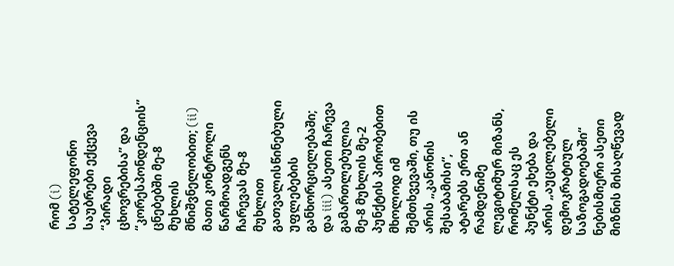რომ (i) სატელეფონო საუბრები ექცევა “პირადი ცხოვრებისა” და “კორესპონდენციის” ცნებებში მე-8 მუხლის მნიშვნელობით; (ii) მათი კონტროლი წარმოადგენს ჩარევას მე-8 მუხლით გათვალისწინებული უფლებების განხორციელებაში; და iii) ასეთი ჩარევა გამართლებულია მე-8 მუხლის მე-2 პუნქტის პირობებით მხოლოდ იმ შემთხვევაში, თუ ის არის „კანონის შესაბამისი“, ატარებს ერთ ან რამდენიმე ლეგიტიმურ მიზანს, რომელსაც ეს პუნქტი ეხება და არის „აუცილებელი დემოკრატიულ საზოგადოებაში“ ნებისმიერი ასეთი მიზნის მისაღწევად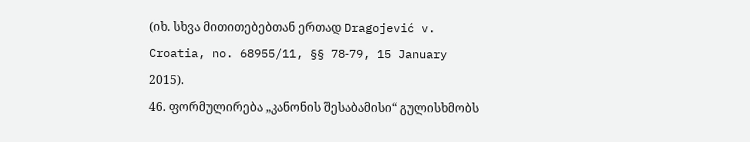(იხ. სხვა მითითებებთან ერთად Dragojević v. Croatia, no. 68955/11, §§ 78‑79, 15 January 2015).
46. ფორმულირება „კანონის შესაბამისი“ გულისხმობს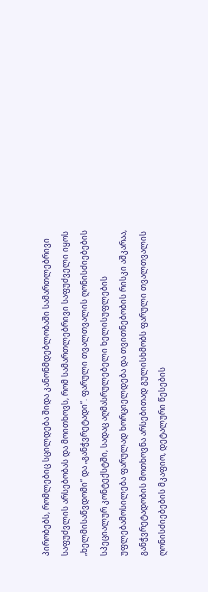პირობებს, რომლებიც სცილდება შიდა კანონმდებლობაში სამართლებრივი საფუძვლის არსებობას და მოითხოვს, რომ სამართლებრივი საფუძველი იყოს „ხელმისაწვდომი“ და „განჭვრეტადი“. ფარული თვალთვალის ღონისძიებების სპეციალურ კონტექსტში, სადაც აღმასრულებელი ხელისუფლების უფლებამოსილება ფარულად ხორციელდება და თვითნებობის რისკი აშკარაა, განჭვრეტადობის მოთხოვნა არსებითად გულისხმობს ფარული თვალთვალის ღონისძიებების მკაფიო, დეტალური წესების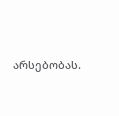არსებობას.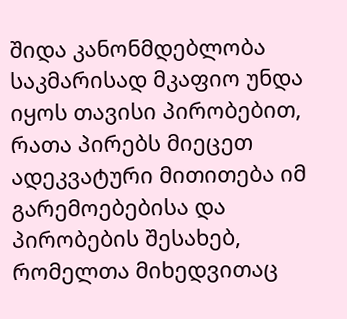შიდა კანონმდებლობა საკმარისად მკაფიო უნდა იყოს თავისი პირობებით, რათა პირებს მიეცეთ ადეკვატური მითითება იმ გარემოებებისა და პირობების შესახებ, რომელთა მიხედვითაც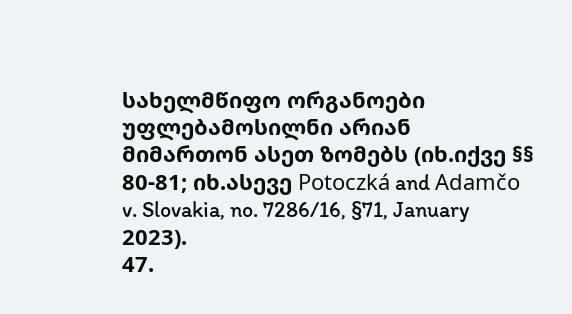სახელმწიფო ორგანოები უფლებამოსილნი არიან მიმართონ ასეთ ზომებს (იხ.იქვე §§ 80-81; იხ.ასევე Potoczká and Adamčo v. Slovakia, no. 7286/16, §71, January 2023).
47.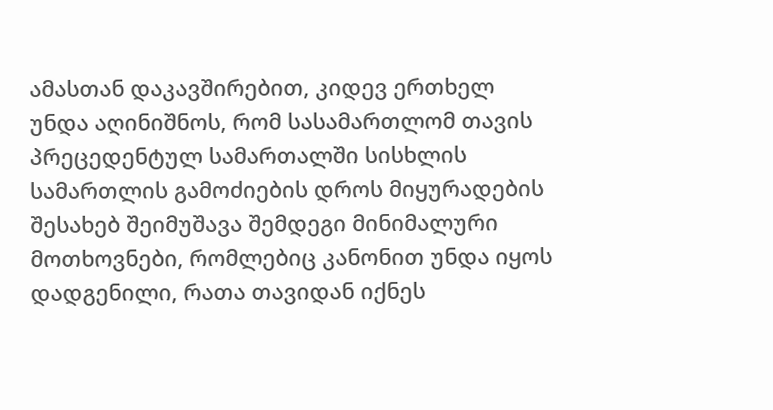ამასთან დაკავშირებით, კიდევ ერთხელ უნდა აღინიშნოს, რომ სასამართლომ თავის პრეცედენტულ სამართალში სისხლის სამართლის გამოძიების დროს მიყურადების შესახებ შეიმუშავა შემდეგი მინიმალური მოთხოვნები, რომლებიც კანონით უნდა იყოს დადგენილი, რათა თავიდან იქნეს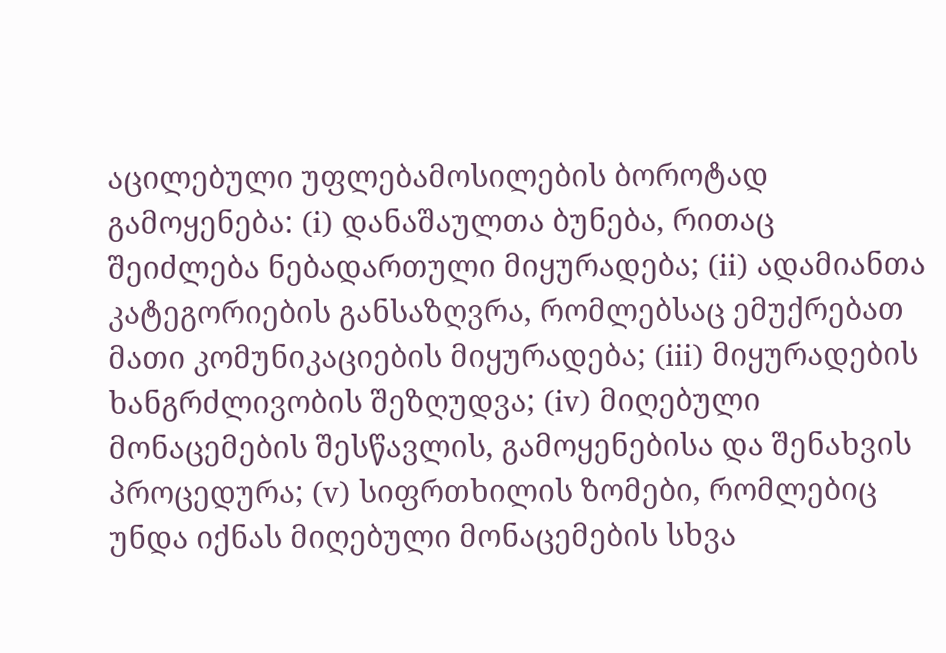აცილებული უფლებამოსილების ბოროტად გამოყენება: (i) დანაშაულთა ბუნება, რითაც შეიძლება ნებადართული მიყურადება; (ii) ადამიანთა კატეგორიების განსაზღვრა, რომლებსაც ემუქრებათ მათი კომუნიკაციების მიყურადება; (iii) მიყურადების ხანგრძლივობის შეზღუდვა; (iv) მიღებული მონაცემების შესწავლის, გამოყენებისა და შენახვის პროცედურა; (v) სიფრთხილის ზომები, რომლებიც უნდა იქნას მიღებული მონაცემების სხვა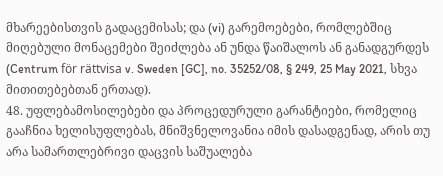მხარეებისთვის გადაცემისას; და (vi) გარემოებები, რომლებშიც მიღებული მონაცემები შეიძლება ან უნდა წაიშალოს ან განადგურდეს (Centrum för rättvisa v. Sweden [GC], no. 35252/08, § 249, 25 May 2021, სხვა მითითებებთან ერთად).
48. უფლებამოსილებები და პროცედურული გარანტიები, რომელიც გააჩნია ხელისუფლებას, მნიშვნელოვანია იმის დასადგენად, არის თუ არა სამართლებრივი დაცვის საშუალება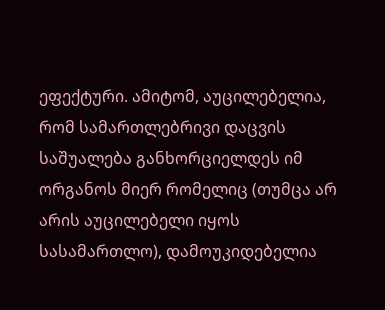ეფექტური. ამიტომ, აუცილებელია, რომ სამართლებრივი დაცვის საშუალება განხორციელდეს იმ ორგანოს მიერ რომელიც (თუმცა არ არის აუცილებელი იყოს სასამართლო), დამოუკიდებელია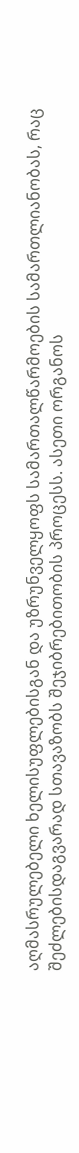აღმასრულებელი ხელისუფლებისგან და უზრუნველყოფს სამართალწარმოების სამართლიანობას, რაც შეძლებისდაგვარად სთავაზობს შეჯიბრებითობის პროცესს. ასეთი ორგანოს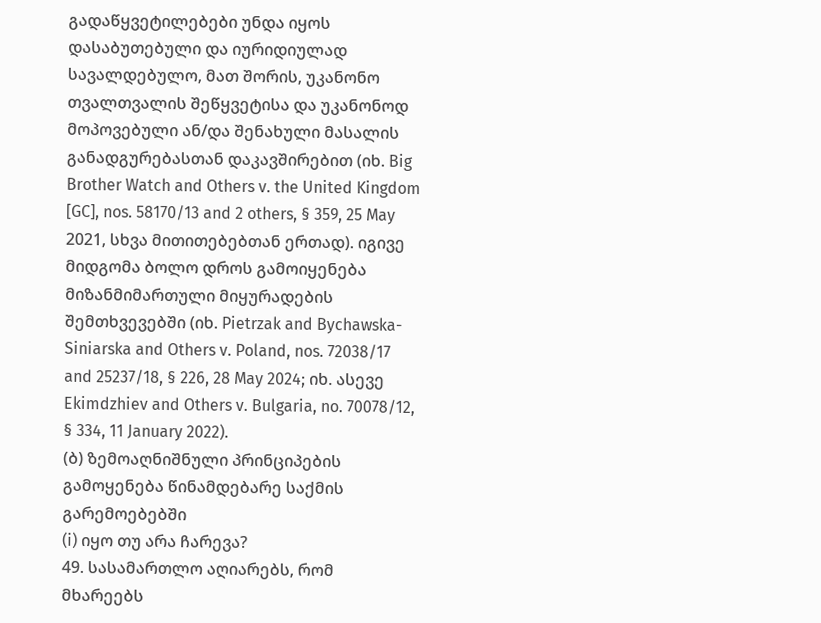გადაწყვეტილებები უნდა იყოს დასაბუთებული და იურიდიულად სავალდებულო, მათ შორის, უკანონო თვალთვალის შეწყვეტისა და უკანონოდ მოპოვებული ან/და შენახული მასალის განადგურებასთან დაკავშირებით (იხ. Big Brother Watch and Others v. the United Kingdom [GC], nos. 58170/13 and 2 others, § 359, 25 May 2021, სხვა მითითებებთან ერთად). იგივე მიდგომა ბოლო დროს გამოიყენება მიზანმიმართული მიყურადების შემთხვევებში (იხ. Pietrzak and Bychawska-Siniarska and Others v. Poland, nos. 72038/17 and 25237/18, § 226, 28 May 2024; იხ. ასევე Ekimdzhiev and Others v. Bulgaria, no. 70078/12, § 334, 11 January 2022).
(ბ) ზემოაღნიშნული პრინციპების გამოყენება წინამდებარე საქმის გარემოებებში
(i) იყო თუ არა ჩარევა?
49. სასამართლო აღიარებს, რომ მხარეებს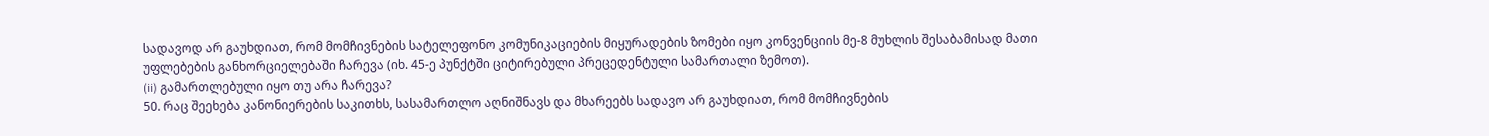სადავოდ არ გაუხდიათ, რომ მომჩივნების სატელეფონო კომუნიკაციების მიყურადების ზომები იყო კონვენციის მე-8 მუხლის შესაბამისად მათი უფლებების განხორციელებაში ჩარევა (იხ. 45-ე პუნქტში ციტირებული პრეცედენტული სამართალი ზემოთ).
(ii) გამართლებული იყო თუ არა ჩარევა?
50. რაც შეეხება კანონიერების საკითხს, სასამართლო აღნიშნავს და მხარეებს სადავო არ გაუხდიათ, რომ მომჩივნების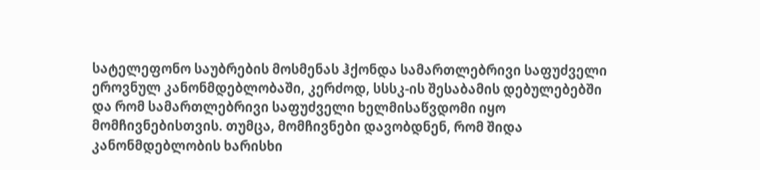სატელეფონო საუბრების მოსმენას ჰქონდა სამართლებრივი საფუძველი ეროვნულ კანონმდებლობაში, კერძოდ, სსსკ-ის შესაბამის დებულებებში და რომ სამართლებრივი საფუძველი ხელმისაწვდომი იყო მომჩივნებისთვის. თუმცა, მომჩივნები დავობდნენ, რომ შიდა კანონმდებლობის ხარისხი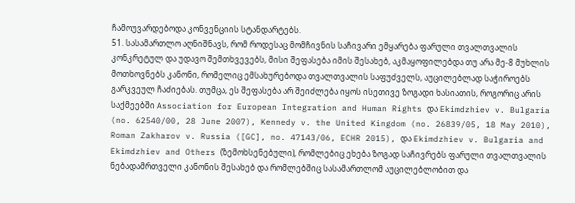ჩამოუვარდებოდა კონვენციის სტანდარტებს.
51. სასამართლო აღნიშნავს, რომ როდესაც მომჩივნის საჩივარი ემყარება ფარული თვალთვალის კონკრეტულ და უდავო შემთხვევებს, მისი შეფასება იმის შესახებ, აკმაყოფილებდა თუ არა მე-8 მუხლის მოთხოვნებს კანონი, რომელიც ემსახურებოდა თვალთვალის საფუძველს, აუცილებლად საჭიროებს გარკვეულ ჩაძიებას. თუმცა, ეს შეფასება არ შეიძლება იყოს ისეთივე ზოგადი ხასიათის, როგორიც არის საქმეებში Association for European Integration and Human Rights და Ekimdzhiev v. Bulgaria (no. 62540/00, 28 June 2007), Kennedy v. the United Kingdom (no. 26839/05, 18 May 2010), Roman Zakharov v. Russia ([GC], no. 47143/06, ECHR 2015), და Ekimdzhiev v. Bulgaria and Ekimdzhiev and Others (ზემოხსენებული), რომლებიც ეხება ზოგად საჩივრებს ფარული თვალთვალის ნებადამრთველი კანონის შესახებ და რომლებშიც სასამართლომ აუცილებლობით და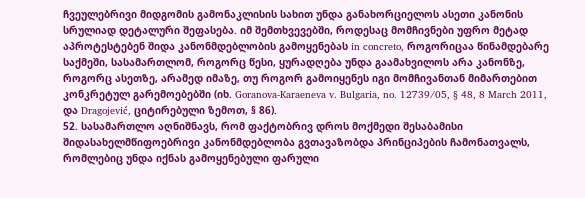ჩვეულებრივი მიდგომის გამონაკლისის სახით უნდა განახორციელოს ასეთი კანონის სრულიად დეტალური შეფასება. იმ შემთხვევებში, როდესაც მომჩივნები უფრო მეტად აპროტესტებენ შიდა კანონმდებლობის გამოყენებას in concreto, როგორიცაა წინამდებარე საქმეში, სასამართლომ, როგორც წესი, ყურადღება უნდა გაამახვილოს არა კანონზე, როგორც ასეთზე, არამედ იმაზე, თუ როგორ გამოიყენეს იგი მომჩივანთან მიმართებით კონკრეტულ გარემოებებში (იხ. Goranova-Karaeneva v. Bulgaria, no. 12739/05, § 48, 8 March 2011, და Dragojević, ციტირებული ზემოთ, § 86).
52. სასამართლო აღნიშნავს, რომ ფაქტობრივ დროს მოქმედი შესაბამისი შიდასახელმწიფოებრივი კანონმდებლობა გვთავაზობდა პრინციპების ჩამონათვალს, რომლებიც უნდა იქნას გამოყენებული ფარული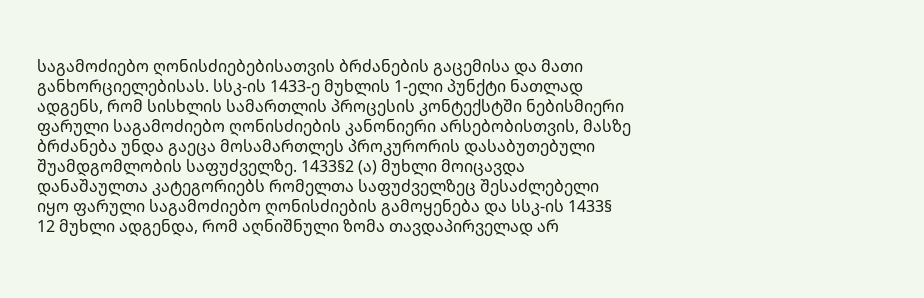საგამოძიებო ღონისძიებებისათვის ბრძანების გაცემისა და მათი განხორციელებისას. სსკ-ის 1433-ე მუხლის 1-ელი პუნქტი ნათლად ადგენს, რომ სისხლის სამართლის პროცესის კონტექსტში ნებისმიერი ფარული საგამოძიებო ღონისძიების კანონიერი არსებობისთვის, მასზე ბრძანება უნდა გაეცა მოსამართლეს პროკურორის დასაბუთებული შუამდგომლობის საფუძველზე. 1433§2 (ა) მუხლი მოიცავდა დანაშაულთა კატეგორიებს რომელთა საფუძველზეც შესაძლებელი იყო ფარული საგამოძიებო ღონისძიების გამოყენება და სსკ-ის 1433§ 12 მუხლი ადგენდა, რომ აღნიშნული ზომა თავდაპირველად არ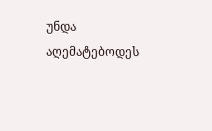უნდა აღემატებოდეს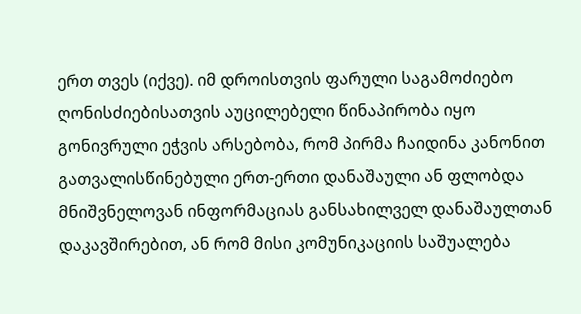ერთ თვეს (იქვე). იმ დროისთვის ფარული საგამოძიებო ღონისძიებისათვის აუცილებელი წინაპირობა იყო გონივრული ეჭვის არსებობა, რომ პირმა ჩაიდინა კანონით გათვალისწინებული ერთ-ერთი დანაშაული ან ფლობდა მნიშვნელოვან ინფორმაციას განსახილველ დანაშაულთან დაკავშირებით, ან რომ მისი კომუნიკაციის საშუალება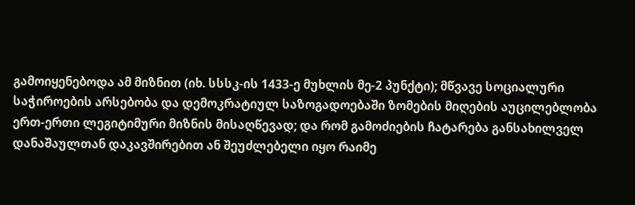გამოიყენებოდა ამ მიზნით (იხ. სსსკ-ის 1433-ე მუხლის მე-2 პუნქტი); მწვავე სოციალური საჭიროების არსებობა და დემოკრატიულ საზოგადოებაში ზომების მიღების აუცილებლობა ერთ-ერთი ლეგიტიმური მიზნის მისაღწევად; და რომ გამოძიების ჩატარება განსახილველ დანაშაულთან დაკავშირებით ან შეუძლებელი იყო რაიმე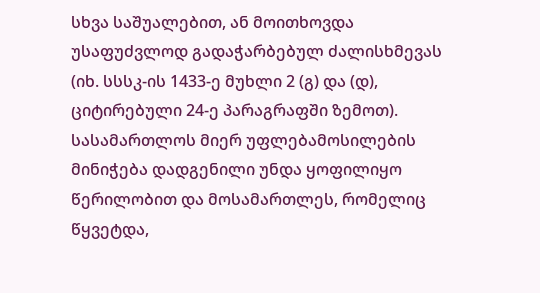სხვა საშუალებით, ან მოითხოვდა უსაფუძვლოდ გადაჭარბებულ ძალისხმევას (იხ. სსსკ-ის 1433-ე მუხლი 2 (გ) და (დ), ციტირებული 24-ე პარაგრაფში ზემოთ). სასამართლოს მიერ უფლებამოსილების მინიჭება დადგენილი უნდა ყოფილიყო წერილობით და მოსამართლეს, რომელიც წყვეტდა,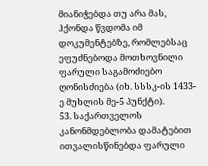მიანიჭებდა თუ არა მას, ჰქონდა წვდომა იმ დოკუმენტებზე, რომლებსაც ეფუძნებოდა მოთხოვნილი ფარული საგამოძიებო ღონისძიება (იხ. სსსკ-ის 1433-ე მუხლის მე-5 პუნქტი).
53. საქართველოს კანონმდებლობა დამატებით ითვალისწინებდა ფარული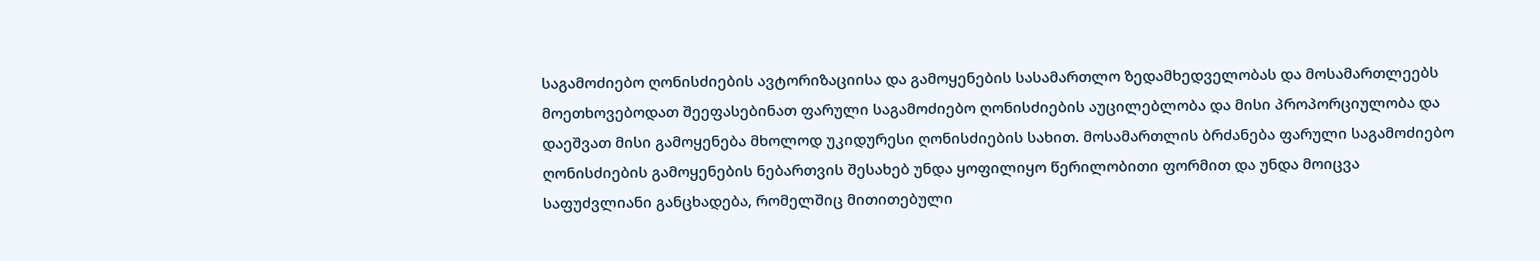საგამოძიებო ღონისძიების ავტორიზაციისა და გამოყენების სასამართლო ზედამხედველობას და მოსამართლეებს მოეთხოვებოდათ შეეფასებინათ ფარული საგამოძიებო ღონისძიების აუცილებლობა და მისი პროპორციულობა და დაეშვათ მისი გამოყენება მხოლოდ უკიდურესი ღონისძიების სახით. მოსამართლის ბრძანება ფარული საგამოძიებო ღონისძიების გამოყენების ნებართვის შესახებ უნდა ყოფილიყო წერილობითი ფორმით და უნდა მოიცვა საფუძვლიანი განცხადება, რომელშიც მითითებული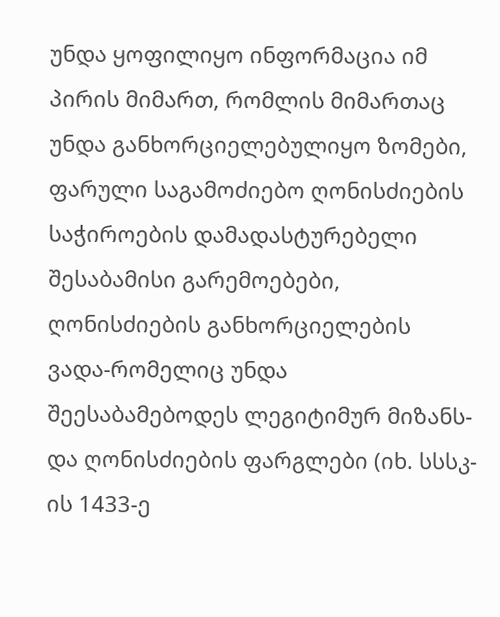უნდა ყოფილიყო ინფორმაცია იმ პირის მიმართ, რომლის მიმართაც უნდა განხორციელებულიყო ზომები, ფარული საგამოძიებო ღონისძიების საჭიროების დამადასტურებელი შესაბამისი გარემოებები, ღონისძიების განხორციელების ვადა-რომელიც უნდა შეესაბამებოდეს ლეგიტიმურ მიზანს-და ღონისძიების ფარგლები (იხ. სსსკ-ის 1433-ე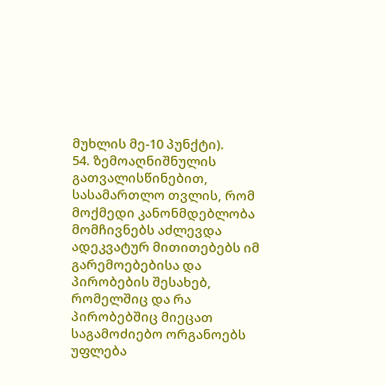მუხლის მე-10 პუნქტი).
54. ზემოაღნიშნულის გათვალისწინებით, სასამართლო თვლის, რომ მოქმედი კანონმდებლობა მომჩივნებს აძლევდა ადეკვატურ მითითებებს იმ გარემოებებისა და პირობების შესახებ, რომელშიც და რა პირობებშიც მიეცათ საგამოძიებო ორგანოებს უფლება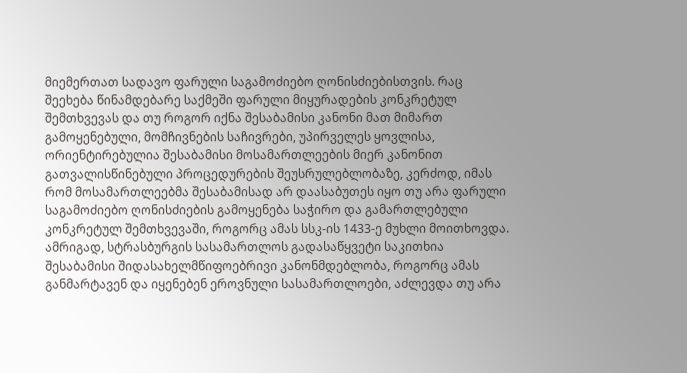მიემერთათ სადავო ფარული საგამოძიებო ღონისძიებისთვის. რაც შეეხება წინამდებარე საქმეში ფარული მიყურადების კონკრეტულ შემთხვევას და თუ როგორ იქნა შესაბამისი კანონი მათ მიმართ გამოყენებული, მომჩივნების საჩივრები, უპირველეს ყოვლისა, ორიენტირებულია შესაბამისი მოსამართლეების მიერ კანონით გათვალისწინებული პროცედურების შეუსრულებლობაზე, კერძოდ, იმას რომ მოსამართლეებმა შესაბამისად არ დაასაბუთეს იყო თუ არა ფარული საგამოძიებო ღონისძიების გამოყენება საჭირო და გამართლებული კონკრეტულ შემთხვევაში, როგორც ამას სსკ-ის 1433-ე მუხლი მოითხოვდა. ამრიგად, სტრასბურგის სასამართლოს გადასაწყვეტი საკითხია შესაბამისი შიდასახელმწიფოებრივი კანონმდებლობა, როგორც ამას განმარტავენ და იყენებენ ეროვნული სასამართლოები, აძლევდა თუ არა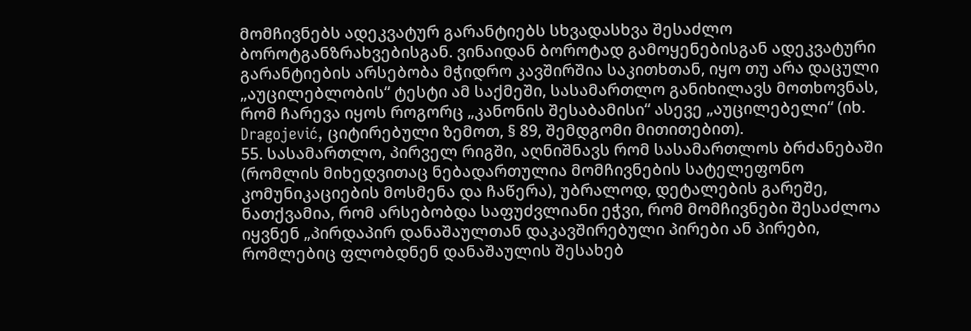მომჩივნებს ადეკვატურ გარანტიებს სხვადასხვა შესაძლო ბოროტგანზრახვებისგან. ვინაიდან ბოროტად გამოყენებისგან ადეკვატური გარანტიების არსებობა მჭიდრო კავშირშია საკითხთან, იყო თუ არა დაცული „აუცილებლობის“ ტესტი ამ საქმეში, სასამართლო განიხილავს მოთხოვნას, რომ ჩარევა იყოს როგორც „კანონის შესაბამისი“ ასევე „აუცილებელი“ (იხ. Dragojević, ციტირებული ზემოთ, § 89, შემდგომი მითითებით).
55. სასამართლო, პირველ რიგში, აღნიშნავს რომ სასამართლოს ბრძანებაში (რომლის მიხედვითაც ნებადართულია მომჩივნების სატელეფონო კომუნიკაციების მოსმენა და ჩაწერა), უბრალოდ, დეტალების გარეშე, ნათქვამია, რომ არსებობდა საფუძვლიანი ეჭვი, რომ მომჩივნები შესაძლოა იყვნენ „პირდაპირ დანაშაულთან დაკავშირებული პირები ან პირები, რომლებიც ფლობდნენ დანაშაულის შესახებ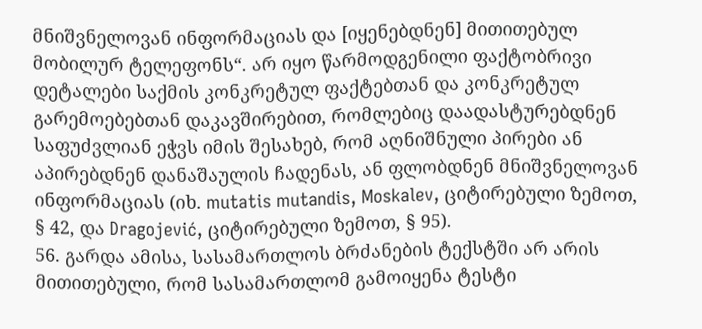მნიშვნელოვან ინფორმაციას და [იყენებდნენ] მითითებულ მობილურ ტელეფონს“. არ იყო წარმოდგენილი ფაქტობრივი დეტალები საქმის კონკრეტულ ფაქტებთან და კონკრეტულ გარემოებებთან დაკავშირებით, რომლებიც დაადასტურებდნენ საფუძვლიან ეჭვს იმის შესახებ, რომ აღნიშნული პირები ან აპირებდნენ დანაშაულის ჩადენას, ან ფლობდნენ მნიშვნელოვან ინფორმაციას (იხ. mutatis mutandis, Moskalev, ციტირებული ზემოთ, § 42, და Dragojević, ციტირებული ზემოთ, § 95).
56. გარდა ამისა, სასამართლოს ბრძანების ტექსტში არ არის მითითებული, რომ სასამართლომ გამოიყენა ტესტი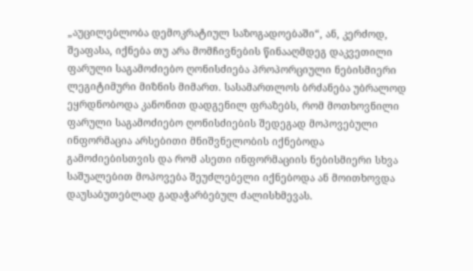„აუცილებლობა დემოკრატიულ საზოგადოებაში“, ან, კერძოდ, შეაფასა, იქნება თუ არა მომჩივნების წინააღმდეგ დაკვეთილი ფარული საგამოძიებო ღონისძიება პროპორციული ნებისმიერი ლეგიტიმური მიზნის მიმართ. სასამართლოს ბრძანება უბრალოდ ეყრდნობოდა კანონით დადგენილ ფრაზებს, რომ მოთხოვნილი ფარული საგამოძიებო ღონისძიების შედეგად მოპოვებული ინფორმაცია არსებითი მნიშვნელობის იქნებოდა გამოძიებისთვის და რომ ასეთი ინფორმაციის ნებისმიერი სხვა საშუალებით მოპოვება შეუძლებელი იქნებოდა ან მოითხოვდა დაუსაბუთებლად გადაჭარბებულ ძალისხმევას.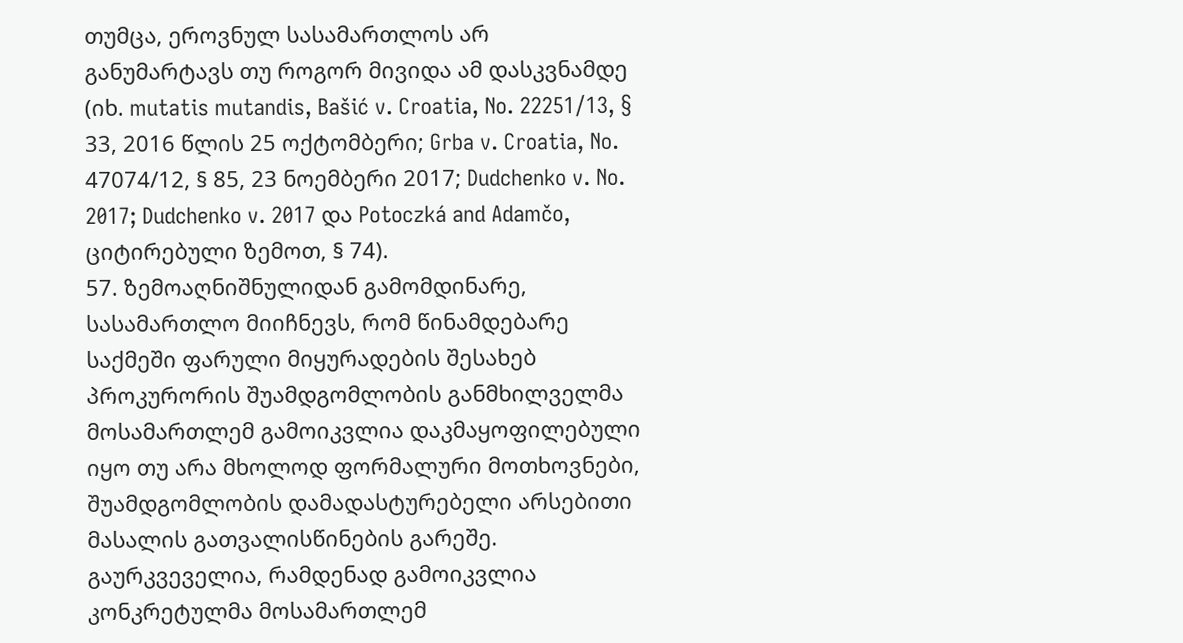თუმცა, ეროვნულ სასამართლოს არ განუმარტავს თუ როგორ მივიდა ამ დასკვნამდე (იხ. mutatis mutandis, Bašić v. Croatia, No. 22251/13, § 33, 2016 წლის 25 ოქტომბერი; Grba v. Croatia, No. 47074/12, § 85, 23 ნოემბერი 2017; Dudchenko v. No. 2017; Dudchenko v. 2017 და Potoczká and Adamčo, ციტირებული ზემოთ, § 74).
57. ზემოაღნიშნულიდან გამომდინარე, სასამართლო მიიჩნევს, რომ წინამდებარე საქმეში ფარული მიყურადების შესახებ პროკურორის შუამდგომლობის განმხილველმა მოსამართლემ გამოიკვლია დაკმაყოფილებული იყო თუ არა მხოლოდ ფორმალური მოთხოვნები, შუამდგომლობის დამადასტურებელი არსებითი მასალის გათვალისწინების გარეშე. გაურკვეველია, რამდენად გამოიკვლია კონკრეტულმა მოსამართლემ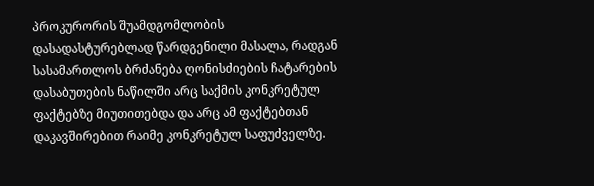პროკურორის შუამდგომლობის დასადასტურებლად წარდგენილი მასალა, რადგან სასამართლოს ბრძანება ღონისძიების ჩატარების დასაბუთების ნაწილში არც საქმის კონკრეტულ ფაქტებზე მიუთითებდა და არც ამ ფაქტებთან დაკავშირებით რაიმე კონკრეტულ საფუძველზე.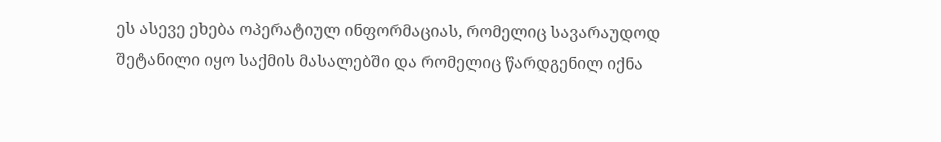ეს ასევე ეხება ოპერატიულ ინფორმაციას, რომელიც სავარაუდოდ შეტანილი იყო საქმის მასალებში და რომელიც წარდგენილ იქნა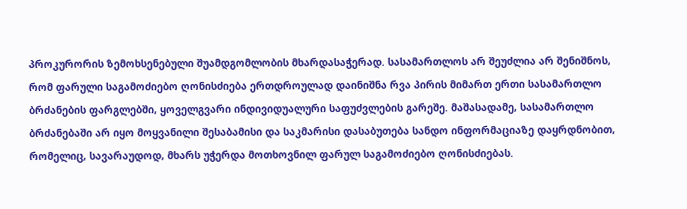პროკურორის ზემოხსენებული შუამდგომლობის მხარდასაჭერად. სასამართლოს არ შეუძლია არ შენიშნოს, რომ ფარული საგამოძიებო ღონისძიება ერთდროულად დაინიშნა რვა პირის მიმართ ერთი სასამართლო ბრძანების ფარგლებში, ყოველგვარი ინდივიდუალური საფუძვლების გარეშე. მაშასადამე, სასამართლო ბრძანებაში არ იყო მოყვანილი შესაბამისი და საკმარისი დასაბუთება სანდო ინფორმაციაზე დაყრდნობით, რომელიც, სავარაუდოდ, მხარს უჭერდა მოთხოვნილ ფარულ საგამოძიებო ღონისძიებას.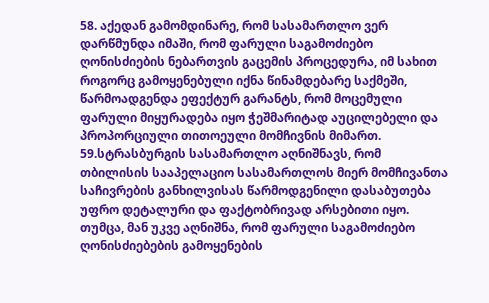58. აქედან გამომდინარე, რომ სასამართლო ვერ დარწმუნდა იმაში, რომ ფარული საგამოძიებო ღონისძიების ნებართვის გაცემის პროცედურა, იმ სახით როგორც გამოყენებული იქნა წინამდებარე საქმეში, წარმოადგენდა ეფექტურ გარანტს, რომ მოცემული ფარული მიყურადება იყო ჭეშმარიტად აუცილებელი და პროპორციული თითოეული მომჩივნის მიმართ.
59.სტრასბურგის სასამართლო აღნიშნავს, რომ თბილისის სააპელაციო სასამართლოს მიერ მომჩივანთა საჩივრების განხილვისას წარმოდგენილი დასაბუთება უფრო დეტალური და ფაქტობრივად არსებითი იყო. თუმცა, მან უკვე აღნიშნა, რომ ფარული საგამოძიებო ღონისძიებების გამოყენების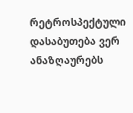რეტროსპექტული დასაბუთება ვერ ანაზღაურებს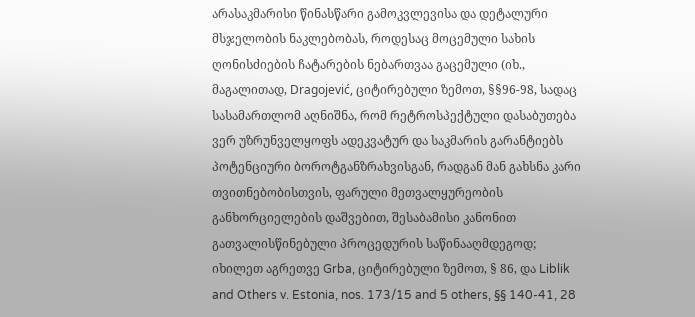არასაკმარისი წინასწარი გამოკვლევისა და დეტალური მსჯელობის ნაკლებობას, როდესაც მოცემული სახის ღონისძიების ჩატარების ნებართვაა გაცემული (იხ., მაგალითად, Dragojević, ციტირებული ზემოთ, §§96-98, სადაც სასამართლომ აღნიშნა, რომ რეტროსპექტული დასაბუთება ვერ უზრუნველყოფს ადეკვატურ და საკმარის გარანტიებს პოტენციური ბოროტგანზრახვისგან, რადგან მან გახსნა კარი თვითნებობისთვის, ფარული მეთვალყურეობის განხორციელების დაშვებით, შესაბამისი კანონით გათვალისწინებული პროცედურის საწინააღმდეგოდ; იხილეთ აგრეთვე Grba, ციტირებული ზემოთ, § 86, და Liblik and Others v. Estonia, nos. 173/15 and 5 others, §§ 140-41, 28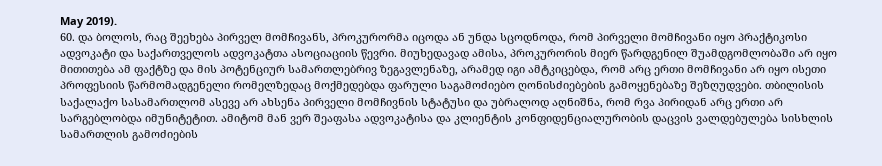May 2019).
60. და ბოლოს, რაც შეეხება პირველ მომჩივანს, პროკურორმა იცოდა ან უნდა სცოდნოდა, რომ პირველი მომჩივანი იყო პრაქტიკოსი ადვოკატი და საქართველოს ადვოკატთა ასოციაციის წევრი. მიუხედავად ამისა, პროკურორის მიერ წარდგენილ შუამდგომლობაში არ იყო მითითება ამ ფაქტზე და მის პოტენციურ სამართლებრივ ზეგავლენაზე, არამედ იგი ამტკიცებდა, რომ არც ერთი მომჩივანი არ იყო ისეთი პროფესიის წარმომადგენელი რომელზედაც მოქმედებდა ფარული საგამოძიებო ღონისძიებების გამოყენებაზე შეზღუდვები. თბილისის საქალაქო სასამართლომ ასევე არ ახსენა პირველი მომჩივნის სტატუსი და უბრალოდ აღნიშნა, რომ რვა პირიდან არც ერთი არ სარგებლობდა იმუნიტეტით. ამიტომ მან ვერ შეაფასა ადვოკატისა და კლიენტის კონფიდენციალურობის დაცვის ვალდებულება სისხლის სამართლის გამოძიების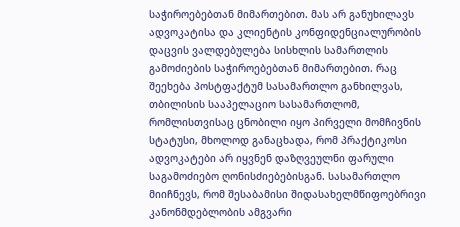საჭიროებებთან მიმართებით. მას არ განუხილავს ადვოკატისა და კლიენტის კონფიდენციალურობის დაცვის ვალდებულება სისხლის სამართლის გამოძიების საჭიროებებთან მიმართებით. რაც შეეხება პოსტფაქტუმ სასამართლო განხილვას, თბილისის სააპელაციო სასამართლომ, რომლისთვისაც ცნობილი იყო პირველი მომჩივნის სტატუსი, მხოლოდ განაცხადა, რომ პრაქტიკოსი ადვოკატები არ იყვნენ დაზღვეულნი ფარული საგამოძიებო ღონისძიებებისგან. სასამართლო მიიჩნევს, რომ შესაბამისი შიდასახელმწიფოებრივი კანონმდებლობის ამგვარი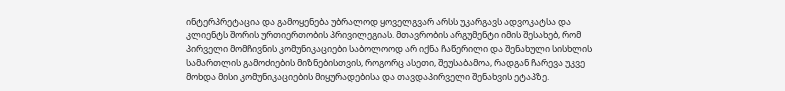ინტერპრეტაცია და გამოყენება უბრალოდ ყოველგვარ არსს უკარგავს ადვოკატსა და კლიენტს შორის ურთიერთობის პრივილეგიას. მთავრობის არგუმენტი იმის შესახებ, რომ პირველი მომჩივნის კომუნიკაციები საბოლოოდ არ იქნა ჩაწერილი და შენახული სისხლის სამართლის გამოძიების მიზნებისთვის, როგორც ასეთი, შეუსაბამოა, რადგან ჩარევა უკვე მოხდა მისი კომუნიკაციების მიყურადებისა და თავდაპირველი შენახვის ეტაპზე.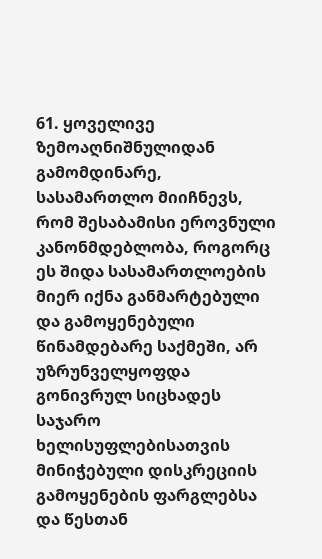61. ყოველივე ზემოაღნიშნულიდან გამომდინარე, სასამართლო მიიჩნევს, რომ შესაბამისი ეროვნული კანონმდებლობა, როგორც ეს შიდა სასამართლოების მიერ იქნა განმარტებული და გამოყენებული წინამდებარე საქმეში, არ უზრუნველყოფდა გონივრულ სიცხადეს საჯარო ხელისუფლებისათვის მინიჭებული დისკრეციის გამოყენების ფარგლებსა და წესთან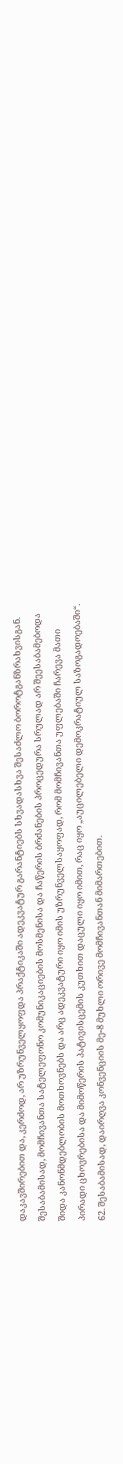დაკავშირებით და, კერძოდ, არ უზრუნველყოფდა პრაქტიკაში ადეკვატურ გარანტიებს სხვადასხვა შესაძლო ბოროტგანზრახვისგან. შესაბამისად, მომჩივანთა სატელეფონო კომუნიკაციების მოსმენისა და ჩაწერის ბრძანების პროცედურა სრულად არ შეესაბამებოდა შიდა კანონმდებლობის მოთხოვნებს და არც ადეკვატური იყო იმის უზრუნველსაყოფად, რომ მომჩივანთა უფლებაში ჩარევა მათი პირადი ცხოვრებისა და მიმოწერის პატივისცემის კუთხით დაცული იყო იმით, რაც იყო „აუცილებელი დემოკრატიულ საზოგადოებაში“.
62. შესაბამისად, დაირღვა კონვენციის მე-8 მუხლი ორივე მომჩივანთან მიმართებით.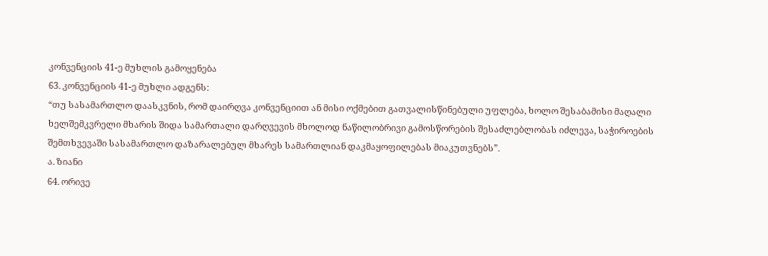კონვენციის 41-ე მუხლის გამოყენება
63. კონვენციის 41-ე მუხლი ადგენს:
“თუ სასამართლო დაასკვნის, რომ დაირღვა კონვენციით ან მისი ოქმებით გათვალისწინებული უფლება, ხოლო შესაბამისი მაღალი ხელშემკვრელი მხარის შიდა სამართალი დარღვევის მხოლოდ ნაწილობრივი გამოსწორების შესაძლებლობას იძლევა, საჭიროების შემთხვევაში სასამართლო დაზარალებულ მხარეს სამართლიან დაკმაყოფილებას მიაკუთვნებს”.
ა. ზიანი
64. ორივე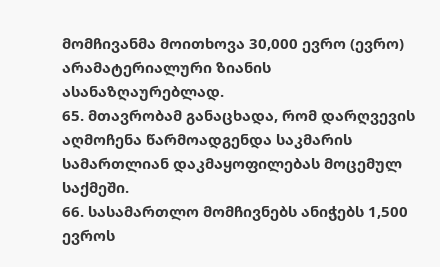მომჩივანმა მოითხოვა 30,000 ევრო (ევრო) არამატერიალური ზიანის ასანაზღაურებლად.
65. მთავრობამ განაცხადა, რომ დარღვევის აღმოჩენა წარმოადგენდა საკმარის სამართლიან დაკმაყოფილებას მოცემულ საქმეში.
66. სასამართლო მომჩივნებს ანიჭებს 1,500 ევროს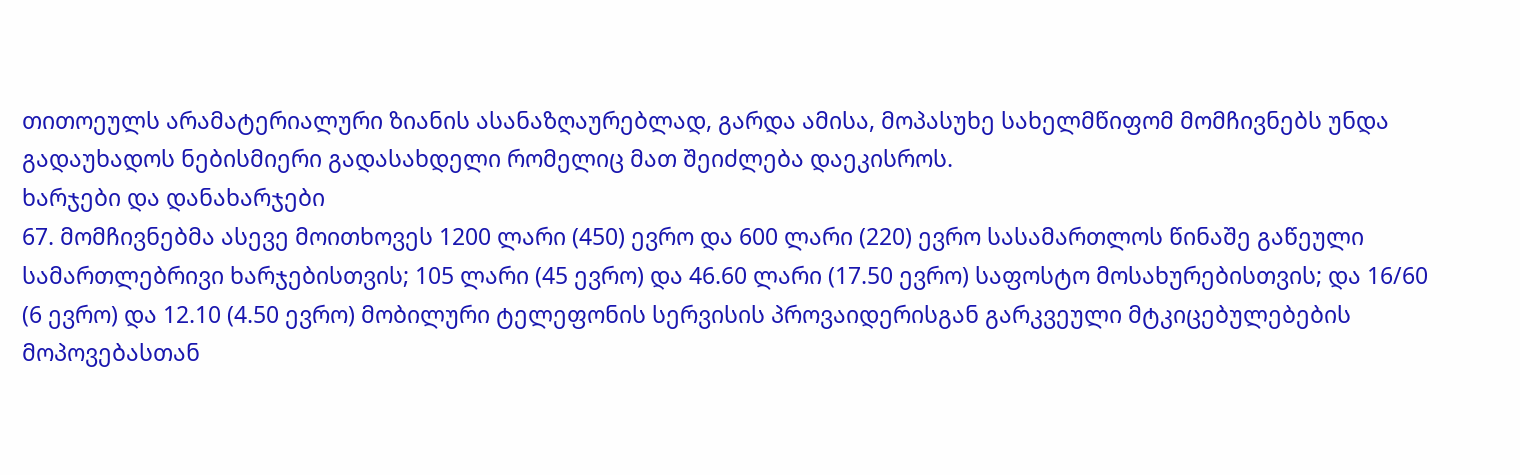თითოეულს არამატერიალური ზიანის ასანაზღაურებლად, გარდა ამისა, მოპასუხე სახელმწიფომ მომჩივნებს უნდა გადაუხადოს ნებისმიერი გადასახდელი რომელიც მათ შეიძლება დაეკისროს.
ხარჯები და დანახარჯები
67. მომჩივნებმა ასევე მოითხოვეს 1200 ლარი (450) ევრო და 600 ლარი (220) ევრო სასამართლოს წინაშე გაწეული სამართლებრივი ხარჯებისთვის; 105 ლარი (45 ევრო) და 46.60 ლარი (17.50 ევრო) საფოსტო მოსახურებისთვის; და 16/60 (6 ევრო) და 12.10 (4.50 ევრო) მობილური ტელეფონის სერვისის პროვაიდერისგან გარკვეული მტკიცებულებების მოპოვებასთან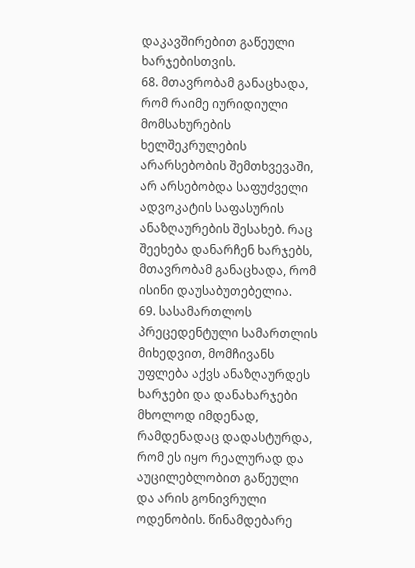დაკავშირებით გაწეული ხარჯებისთვის.
68. მთავრობამ განაცხადა, რომ რაიმე იურიდიული მომსახურების ხელშეკრულების არარსებობის შემთხვევაში, არ არსებობდა საფუძველი ადვოკატის საფასურის ანაზღაურების შესახებ. რაც შეეხება დანარჩენ ხარჯებს, მთავრობამ განაცხადა, რომ ისინი დაუსაბუთებელია.
69. სასამართლოს პრეცედენტული სამართლის მიხედვით, მომჩივანს უფლება აქვს ანაზღაურდეს ხარჯები და დანახარჯები მხოლოდ იმდენად, რამდენადაც დადასტურდა, რომ ეს იყო რეალურად და აუცილებლობით გაწეული და არის გონივრული ოდენობის. წინამდებარე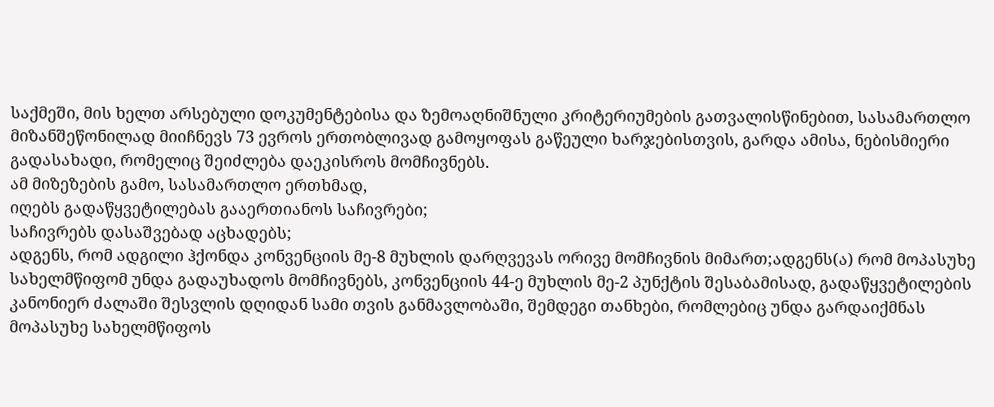საქმეში, მის ხელთ არსებული დოკუმენტებისა და ზემოაღნიშნული კრიტერიუმების გათვალისწინებით, სასამართლო მიზანშეწონილად მიიჩნევს 73 ევროს ერთობლივად გამოყოფას გაწეული ხარჯებისთვის, გარდა ამისა, ნებისმიერი გადასახადი, რომელიც შეიძლება დაეკისროს მომჩივნებს.
ამ მიზეზების გამო, სასამართლო ერთხმად,
იღებს გადაწყვეტილებას გააერთიანოს საჩივრები;
საჩივრებს დასაშვებად აცხადებს;
ადგენს, რომ ადგილი ჰქონდა კონვენციის მე-8 მუხლის დარღვევას ორივე მომჩივნის მიმართ;ადგენს(ა) რომ მოპასუხე სახელმწიფომ უნდა გადაუხადოს მომჩივნებს, კონვენციის 44-ე მუხლის მე-2 პუნქტის შესაბამისად, გადაწყვეტილების კანონიერ ძალაში შესვლის დღიდან სამი თვის განმავლობაში, შემდეგი თანხები, რომლებიც უნდა გარდაიქმნას მოპასუხე სახელმწიფოს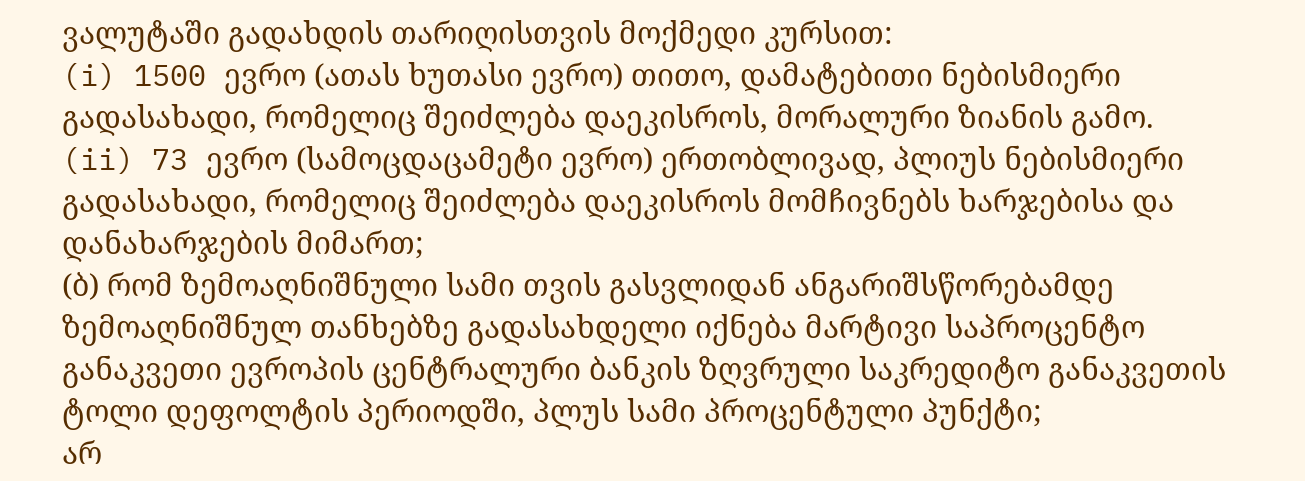ვალუტაში გადახდის თარიღისთვის მოქმედი კურსით:
(i) 1500 ევრო (ათას ხუთასი ევრო) თითო, დამატებითი ნებისმიერი გადასახადი, რომელიც შეიძლება დაეკისროს, მორალური ზიანის გამო.
(ii) 73 ევრო (სამოცდაცამეტი ევრო) ერთობლივად, პლიუს ნებისმიერი გადასახადი, რომელიც შეიძლება დაეკისროს მომჩივნებს ხარჯებისა და დანახარჯების მიმართ;
(ბ) რომ ზემოაღნიშნული სამი თვის გასვლიდან ანგარიშსწორებამდე ზემოაღნიშნულ თანხებზე გადასახდელი იქნება მარტივი საპროცენტო განაკვეთი ევროპის ცენტრალური ბანკის ზღვრული საკრედიტო განაკვეთის ტოლი დეფოლტის პერიოდში, პლუს სამი პროცენტული პუნქტი;
არ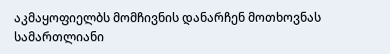აკმაყოფიელბს მომჩივნის დანარჩენ მოთხოვნას სამართლიანი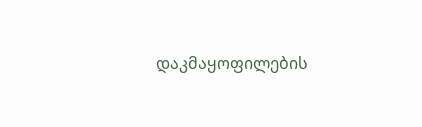დაკმაყოფილების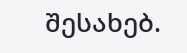შესახებ.